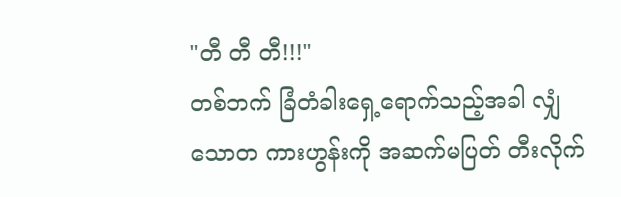"တီ တီ တီ!!!"
တစ်ဘက် ခြံတံခါးရှေ့ရောက်သည့်အခါ လျှံသောတ ကားဟွန်းကို အဆက်မပြတ် တီးလိုက်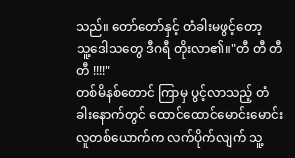သည်။ တော်တော်နှင့် တံခါးမဖွင့်တော့
သူ့ဒေါသတွေ ဒီဂရီ တိုးလာ၏။"တီ တီ တီ တီ !!!!"
တစ်မိနစ်တောင် ကြာမှ ပွင့်လာသည့် တံခါးနောက်တွင် ထောင်ထောင်မောင်းမောင်း လူတစ်ယောက်က လက်ပိုက်လျက် သူ့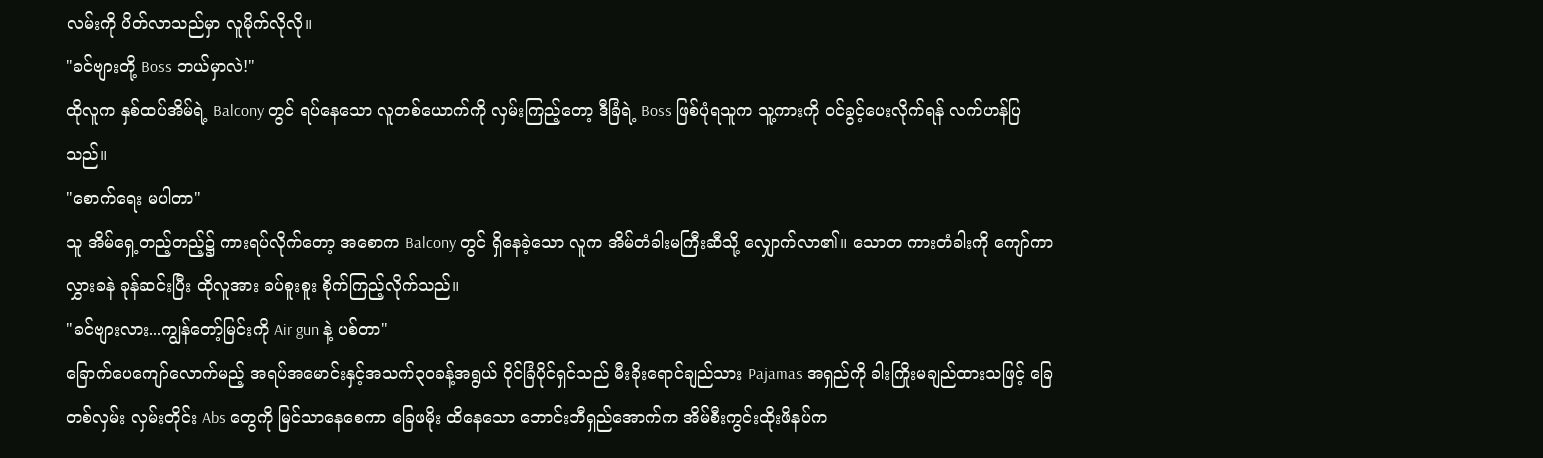လမ်းကို ပိတ်လာသည်မှာ လူမိုက်လိုလို။
"ခင်ဗျားတို့ Boss ဘယ်မှာလဲ!"
ထိုလူက နှစ်ထပ်အိမ်ရဲ့ Balcony တွင် ရပ်နေသော လူတစ်ယောက်ကို လှမ်းကြည့်တော့ ဒီခြံရဲ့ Boss ဖြစ်ပုံရသူက သူ့ကားကို ဝင်ခွင့်ပေးလိုက်ရန် လက်ဟန်ပြသည်။
"စောက်ရေး မပါတာ"
သူ အိမ်ရှေ့တည့်တည့်၌ ကားရပ်လိုက်တော့ အစောက Balcony တွင် ရှိနေခဲ့သော လူက အိမ်တံခါးမကြီးဆီသို့ လျှောက်လာ၏။ သောတ ကားတံခါးကို ကျော်ကာ လွှားခနဲ ခုန်ဆင်းပြီး ထိုလူအား ခပ်စူးစူး စိုက်ကြည့်လိုက်သည်။
"ခင်ဗျားလား...ကျွန်တော့်မြင်းကို Air gun နဲ့ ပစ်တာ"
ခြောက်ပေကျော်လောက်မည့် အရပ်အမောင်းနှင့်အသက်၃၀ခန့်အရွယ် ဝိုင်ခြံပိုင်ရှင်သည် မီးခိုးရောင်ချည်သား Pajamas အရှည်ကို ခါးကြိုးမချည်ထားသဖြင့် ခြေတစ်လှမ်း လှမ်းတိုင်း Abs တွေကို မြင်သာနေစေကာ ခြေဖမိုး ထိနေသော ဘောင်းဘီရှည်အောက်က အိမ်စီးကွင်းထိုးဖိနပ်က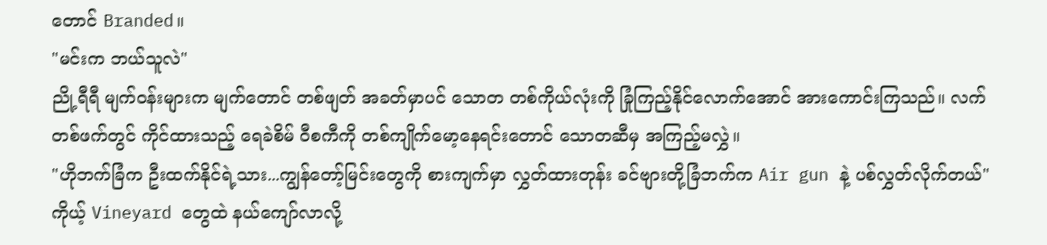တောင် Branded။
"မင်းက ဘယ်သူလဲ"
ညို့ရီရီ မျက်ဝန်းများက မျက်တောင် တစ်ဖျတ် အခတ်မှာပင် သောတ တစ်ကိုယ်လုံးကို ခြုံကြည့်နိုင်လောက်အောင် အားကောင်းကြသည်။ လက်တစ်ဖက်တွင် ကိုင်ထားသည့် ရေခဲစိမ် ဝီစကီကို တစ်ကျိုက်မော့နေရင်းတောင် သောတဆီမှ အကြည့်မလွှဲ။
"ဟိုဘက်ခြံက ဦးထက်နိုင်ရဲ့သား...ကျွန်တော့်မြင်းတွေကို စားကျက်မှာ လွှတ်ထားတုန်း ခင်ဗျားတို့ခြံဘက်က Air gun နဲ့ ပစ်လွှတ်လိုက်တယ်"
ကိုယ့် Vineyard တွေထဲ နယ်ကျော်လာလို့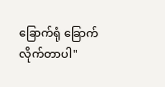ခြောက်ရုံ ခြောက်လိုက်တာပါ"